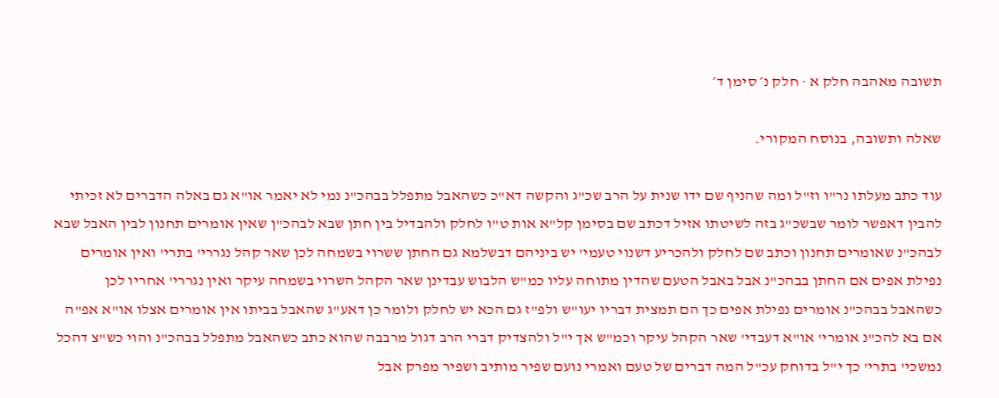תשובה מאהבה חלק א · חלק נ׳ סימן ד׳

שאלה ותשובה, בנוסח המקורי.

עוד כתב מעלתו נר"ו וז"ל ומה שהניף שם ידו שנית על הרב שכ"ג והקשה דא"כ כשהאבל מתפלל בבהכ"נ נמי לא יאמר או"א גם באלה הדברים לא זכיתי להבין דאפשר לומר שבשכ"ג בזה לשיטתו אזיל דכתב שם בסימן קל"א אות ט"ו לחלק ולהבדיל בין חתן שבא לבהכ"ן שאין אומרים תחנון לבין האבל שבא לבהכ"נ שאומרים תחנון וכתב שם לחלק ולהכריע דשנוי טעמי' יש ביניהם דבשלמא גם החתן ששרוי בשמחה לכן שאר קהל נגררי' בתרי' ואין אומרים נפילת אפים אם החתן בבהכ"נ אבל באבל הטעם שהדין מתוחה עליו כמ"ש הלבוש עבדינן שאר הקהל השרוי בשמחה עיקר ואין נגררי' אחריו לכן כשהאבל בבהכ"נ אומרים נפילת אפים כך הם תמצית דבריו יעו"ש ולפ"ז גם הכא יש לחלק ולומר כן דאע"ג שהאבל בביתו אין אומרים אצלו או"א אפ"ה אם בא להכ"נ אומרי' או"א דעבדי' שאר הקהל עיקר וכמ"ש אך י"ל ולהצדיק דברי הרב דגול מרבבה שהוא כתב כשהאבל מתפלל בבהכ"נ והוי כש"צ דהכל נמשכי' בתרי' כך י"ל בדוחק עכ"ל המה דברים של טעם ואמרי נועם שפיר מותיב ושפיר מפרק אבל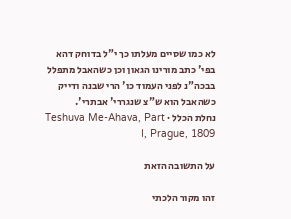לא כמו שסיים מעלתו כך י"ל בדוחק דהא בפי' כתב מורינו הגאון וכן כשהאבל מתפלל בבכה"נ לפני העמוד כו' הרי שבנה ודייק כשהאבל הוא ש"צ שנגררי' אבתרי'.
נחלת הכלל · Teshuva Me-Ahava, Part I, Prague, 1809

על התשובה הזאת

זהו מקור הלכתי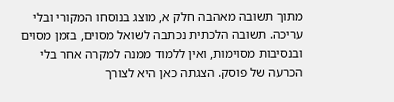מתוך תשובה מאהבה חלק א, מוצג בנוסחו המקורי ובלי עריכה. תשובה הלכתית נכתבה לשואל מסוים, בזמן מסוים ובנסיבות מסוימות, ואין ללמוד ממנה למקרה אחר בלי הכרעה של פוסק. הצגתה כאן היא לצורך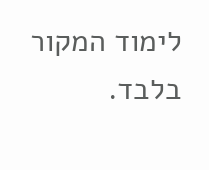לימוד המקור בלבד.